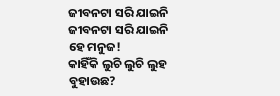ଜୀବନଟା ସରି ଯାଇନି
ଜୀବନଟା ସରି ଯାଇନି
ହେ ମନୁଜ!
କାହିଁକି ଲୁଚି ଲୁଚି ଲୁହ ବୁହାଉଛ?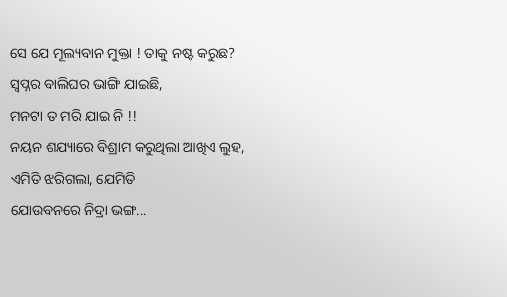ସେ ଯେ ମୂଲ୍ୟବାନ ମୁକ୍ତା ! ତାକୁ ନଷ୍ଟ କରୁଛ?
ସ୍ବପ୍ନର ବାଲିଘର ଭାଙ୍ଗି ଯାଇଛି,
ମନଟା ତ ମରି ଯାଇ ନି !!
ନୟନ ଶଯ୍ୟାରେ ବିଶ୍ରାମ କରୁଥିଲା ଆଖିଏ ଲୁହ,
ଏମିତି ଝରିଗଲା, ଯେମିତି
ଯୋଉବନରେ ନିଦ୍ରା ଭଙ୍ଗ...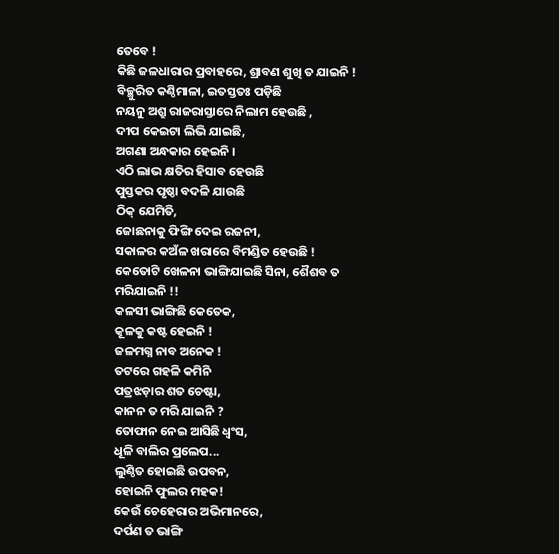ତେବେ !
କିଛି ଜଳଧାରାର ପ୍ରବାହରେ, ଶ୍ରାବଣ ଶୁଖି ତ ଯାଇନି !
ବିଚ୍ଛୁରିତ କଣ୍ଠିମାଳା, ଇତସ୍ତତଃ ପଡ଼ିଛି
ନୟନୁ ଅଶ୍ରୁ ରାଜରାସ୍ତାରେ ନିଲାମ ହେଉଛି ,
ଦୀପ କେଇଟା ଲିଭି ଯାଇଛି,
ଅଗଣା ଅନ୍ଧକାର ହେଇନି ।
ଏଠି ଲାଭ କ୍ଷତିର ହିସାବ ହେଉଛି
ପୁସ୍ତକର ପୃଷ୍ଠା ବଦଳି ଯାଉଛି
ଠିକ୍ ଯେମିତି,
ଜୋଛନାକୁ ଫିଙ୍ଗି ଦେଇ ରଜନୀ,
ସକାଳର କଅଁଳ ଖରାରେ ବିମଣ୍ଡିତ ହେଉଛି !
କେତୋଟି ଖେଳନା ଭାଙ୍ଗିଯାଇଛି ସିନା, ଶୈଶବ ତ ମରିଯାଇନି !!
କଳସୀ ଭାଙ୍ଗିଛି କେତେକ,
କୂଳକୁ କଷ୍ଟ ହେଇନି !
ଜଳମଗ୍ନ ନାବ ଅନେକ !
ତଟରେ ଗହଳି କମିନି
ପତ୍ରଝଡ଼ାର ଶତ ଚେଷ୍ଟା,
କାନନ ତ ମରି ଯାଇନି ?
ତୋଫାନ ନେଇ ଆସିଛି ଧ୍ବଂସ,
ଧୂଳି ବାଲିର ପ୍ରଲେପ...
ଲୁଣ୍ଠିତ ହୋଇଛି ଉପବନ,
ହୋଇନି ଫୁଲର ମହକ!
କେଉଁ ଚେହେରାର ଅଭିମାନରେ,
ଦର୍ପଣ ତ ଭାଙ୍ଗି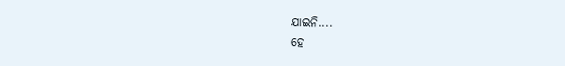ଯାଇନି....
ହେ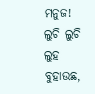ମନୁଜ!
ଲୁଚି ଲୁଚି ଲୁହ ବୁହାଉଛ,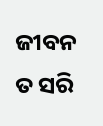ଜୀବନ ତ ସରି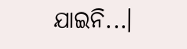ଯାଇନି...।